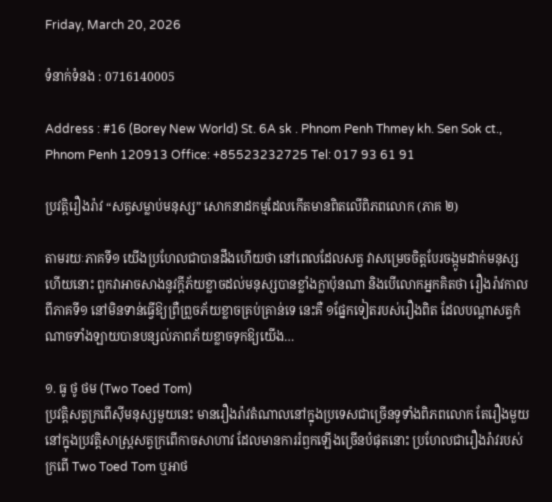Friday, March 20, 2026

ទំនាក់ទំនង : 0716140005

Address : #16 (Borey New World) St. 6A sk . Phnom Penh Thmey kh. Sen Sok ct., Phnom Penh 120913 Office: +85523232725 Tel: 017 93 61 91

ប្រវត្តិរឿងរ៉ាវ “សត្វសម្លាប់មនុស្ស” សោកនាដកម្មដែលកើតមានពិតលើពិភពលោក (ភាគ ២)

តាមរយៈភាគទី១ យើងប្រហែលជាបានដឹងហើយថា នៅពេលដែលសត្វ វាសម្រេចចិត្តបែរចង្កូមដាក់មនុស្សហើយនោះ ពួកវាអាចសាងនូវក្ដីភ័យខ្លាចដល់មនុស្សបានខ្លាំងក្លាប៉ុនណា និងបើលោកអ្នកគិតថា រឿងរ៉ាវកាលពីភាគទី១ នៅមិនទាន់ធ្វើឱ្យព្រឺព្រួចភ័យខ្លាចគ្រប់គ្រាន់ទេ នេះគឺ ១ផ្នែកទៀតរបស់រឿងពិត ដែលបណ្តាសត្វកំណាចទាំងឡាយបានបន្សល់ភាពភ័យខ្លាចទុកឱ្យយើង…

១. ធូ ថូ ថម (Two Toed Tom)
ប្រវត្តិសត្វក្រពើស៊ីមនុស្សមួយនេះ មានរឿងរ៉ាវតំណាលនៅក្នុងប្រទេសជាច្រើនទូទាំងពិភពលោក តែរឿងមួយនៅក្នុងប្រវត្តិសាស្រ្តសត្វក្រពើកាចសាហាវ ដែលមានការរំឭកឡើងច្រើនបំផុតនោះ ប្រហែលជារឿងរ៉ាវរបស់ក្រពើ Two Toed Tom ឬអាថ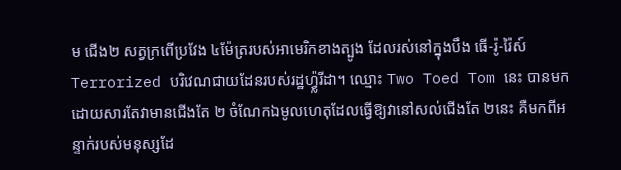ម ជើង២ សត្វក្រពើប្រវែង ៤ម៉ែត្ររបស់អាមេរិកខាងត្បូង ដែលរស់នៅក្នុងបឹង ធើ-រ៉ូ-រ៉ៃស៍ Terrorized បរិវេណជាយដែនរបស់រដ្ឋហ្វ្ល៉រីដា។ ឈ្មោះ Two Toed Tom នេះ បានមកដោយសារតែវាមានជើងតែ ២ ចំណែកឯមូលហេតុដែលធ្វើឱ្យវានៅសល់ជើងតែ ២នេះ គឺមកពីអន្ទាក់របស់មនុស្សដែ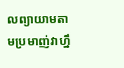លព្យាយាមតាមប្រមាញ់វាហ្នឹ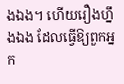ងឯង។ ហើយរឿងហ្នឹងឯង ដែលធ្វើឱ្យពួកអ្នក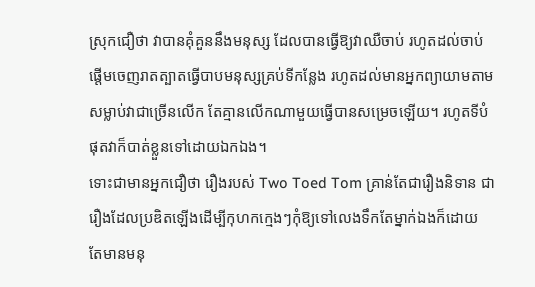ស្រុកជឿថា វាបានគុំគួននឹងមនុស្ស ដែលបានធ្វើឱ្យវាឈឺចាប់ រហូតដល់ចាប់ផ្តើមចេញរាតត្បាតធ្វើបាបមនុស្សគ្រប់ទីកន្លែង រហូតដល់មានអ្នកព្យាយាមតាមសម្លាប់វាជាច្រើនលើក តែគ្មានលើកណាមួយធ្វើបានសម្រេចឡើយ។ រហូតទីបំផុតវាក៏បាត់ខ្លួនទៅដោយឯកឯង។
ទោះជាមានអ្នកជឿថា រឿងរបស់ Two Toed Tom គ្រាន់តែជារឿងនិទាន ជារឿងដែលប្រឌិតឡើងដើម្បីកុហកក្មេងៗកុំឱ្យទៅលេងទឹកតែម្នាក់ឯងក៏ដោយ តែមានមនុ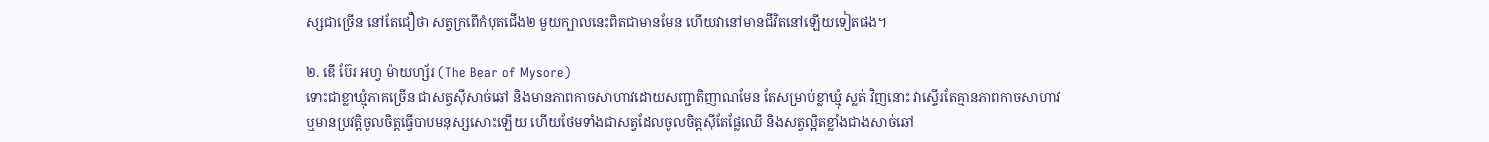ស្សជាច្រើន នៅតែជឿថា សត្វក្រពើកំបុតជើង២ មួយក្បាលនេះពិតជាមានមែន ហើយវានៅមានជីវិតនៅឡើយទៀតផង។

២. ឌើ ប៊ែរ អហ្វ ម៉ាយហ្ស័រ (The Bear of Mysore)
ទោះជាខ្លាឃ្មុំភាគច្រើន ជាសត្វស៊ីសាច់ឆៅ និងមានភាពកាចសាហាវដោយសញ្ជាតិញាណមែន តែសម្រាប់ខ្លាឃ្មុំ ស្លត់ វិញនោះ វាស្ទើរតែគ្មានភាពកាចសាហាវ ឬមានប្រវត្តិចូលចិត្តធ្វើបាបមនុស្សសោះឡើយ ហើយថែមទាំងជាសត្វដែលចូលចិត្តស៊ីតែផ្លែឈើ និងសត្វល្អិតខ្លាំងជាងសាច់ឆៅ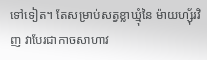ទៅទៀត។ តែសម្រាប់សត្វខ្លាឃ្មុំនៃ ម៉ាយហ្ស៊័រវិញ វាបែរជាកាចសាហាវ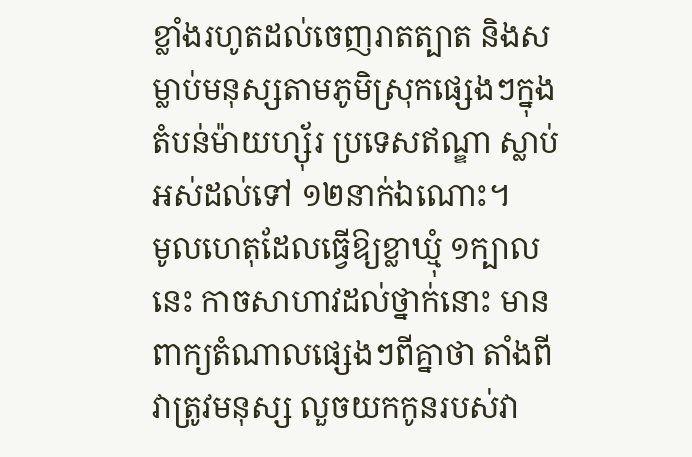ខ្លាំងរហូតដល់ចេញរាតត្បាត និងសម្លាប់មនុស្សតាមភូមិស្រុកផ្សេងៗក្នុងតំបន់ម៉ាយហ្ស៊័រ ប្រទេសឥណ្ឌា ស្លាប់អស់ដល់ទៅ ១២នាក់ឯណោះ។
មូលហេតុដែលធ្វើឱ្យខ្លាឃ្មុំ ១ក្បាលនេះ កាចសាហាវដល់ថ្នាក់នោះ មានពាក្យតំណាលផ្សេងៗពីគ្នាថា តាំងពីវាត្រូវមនុស្ស លួចយកកូនរបស់វា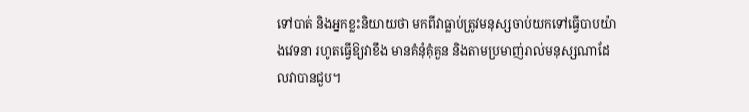ទៅបាត់ និងអ្នកខ្លះនិយាយថា មកពីវាធ្លាប់ត្រូវមនុស្សចាប់យកទៅធ្វើបាបយ៉ាងវេទនា រហូតធ្វើឱ្យវាខឹង មានគំនុំគុំគួន និងតាមប្រមាញ់រាល់មនុស្សណាដែលវាបានជួប។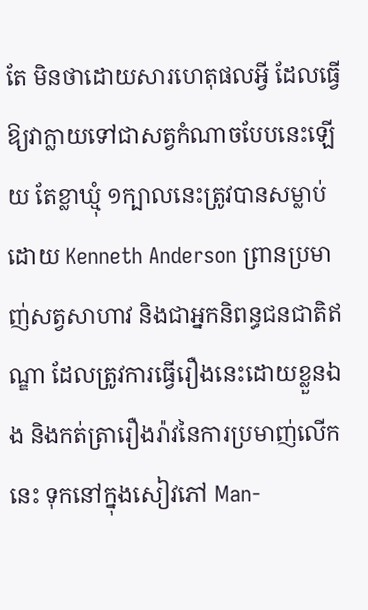តែ មិនថាដោយសារហេតុផលអ្វី ដែលធ្វើឱ្យវាក្លាយទៅជាសត្វកំណាចបែបនេះឡើយ តែខ្លាឃ្មុំ ១ក្បាលនេះត្រូវបានសម្លាប់ដោយ Kenneth Anderson ព្រានប្រមាញ់សត្វសាហាវ និងជាអ្នកនិពន្ធជនជាតិឥណ្ឌា ដែលត្រូវការធ្វើរឿងនេះដោយខ្លួនឯង និងកត់ត្រារឿងរ៉ាវនៃការប្រមាញ់លើកនេះ ទុកនៅក្នុងសៀវភៅ Man-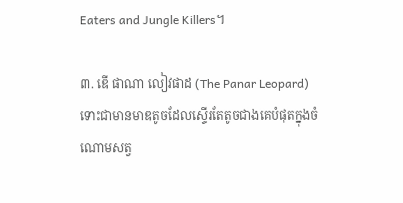Eaters and Jungle Killers។

៣. ឌើ ផាណា លៀវផាដ (The Panar Leopard)
ទោះជាមានមាឌតូចដែលស្ទើរតែតូចជាងគេបំផុតក្នុងចំណោមសត្វ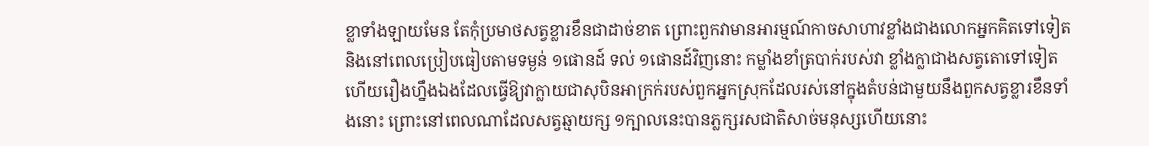ខ្លាទាំងឡាយមែន តែកុំប្រមាថសត្វខ្លារខឹនជាដាច់ខាត ព្រោះពួកវាមានអារម្មណ៍កាចសាហាវខ្លាំងជាងលោកអ្នកគិតទៅទៀត និងនៅពេលប្រៀបធៀបតាមទម្ងន់ ១ផោនដ៍ ទល់ ១ផោនដ៍វិញនោះ កម្លាំងខាំត្របាក់របស់វា ខ្លាំងក្លាជាងសត្វតោទៅទៀត ហើយរឿងហ្នឹងឯងដែលធ្វើឱ្យវាក្លាយជាសុបិនអាក្រក់របស់ពួកអ្នកស្រុកដែលរស់នៅក្នុងតំបន់ជាមួយនឹងពួកសត្វខ្លារខឹនទាំងនោះ ព្រោះនៅពេលណាដែលសត្វឆ្មាយក្ស ១ក្បាលនេះបានភ្លក្សរសជាតិសាច់មនុស្សហើយនោះ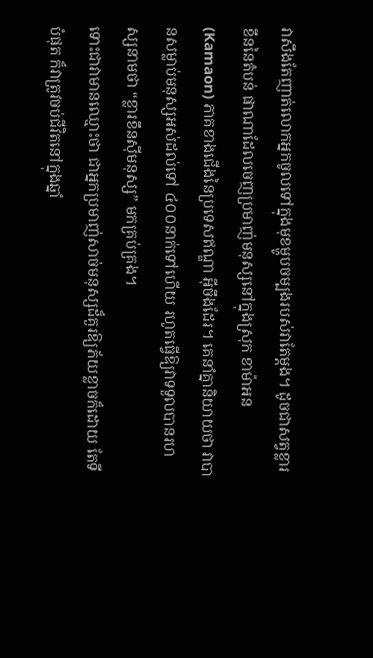វាសឹងតែញាត់លោកអ្នកចូលទៅក្នុងមុខម្ហូបចម្បងរបស់វាតែម្តង។ ដូចជាសត្វខ្លារខឹននៃតំបន់ ផាណាដែលចេញប្រមាញ់មនុស្សនៅក្នុងស្រុក ខាម៉ាអន (Kamaon) ភាគខាងជើងនៃប្រទេសឥណ្ឌា អ៊ីចឹងដែរ។ គេនាំគ្នានិយាយថា វាបានសម្លាប់មនុស្សអស់ដល់ទៅ ៤០០នាក់ទៅហើយ រហូតធ្វើឱ្យវាទទួលបានរហស្សនាមថា “ខ្លារខឹនស៊ីមនុស្ស” មកគ្រប់គ្រង។
ទោះជាវាមានឈ្មោះថា ជាអ្នកប្រមាញ់សាច់មនុស្សដ៏គួរឱ្យភ័យខ្លាចក៏ដោយ តែទីបំផុត ក៏វាត្រូវចប់ជីវិតនៅក្នុងឆ្នាំ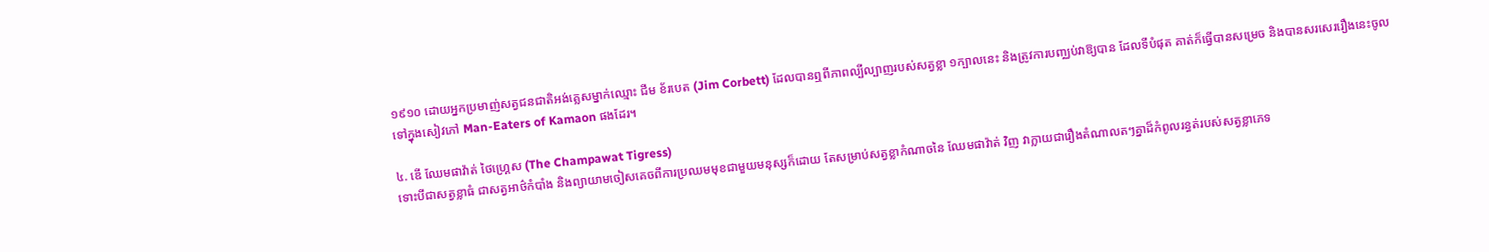១៩១០ ដោយអ្នកប្រមាញ់សត្វជនជាតិអង់គ្លេសម្នាក់ឈ្មោះ ជីម ខ័របេត (Jim Corbett) ដែលបានឮពីភាពល្បីល្បាញរបស់សត្វខ្លា ១ក្បាលនេះ និងត្រូវការបញ្ឈប់វាឱ្យបាន ដែលទីបំផុត គាត់ក៏ធ្វើបានសម្រេច និងបានសរសេររឿងនេះចូលទៅក្នុងសៀវភៅ Man-Eaters of Kamaon ផងដែរ។

៤. ឌើ ឈែមផាវ៉ាត់ ថៃហ្គ្រេស (The Champawat Tigress)
ទោះបីជាសត្វខ្លាធំ ជាសត្វអាថ៌កំបាំង និងព្យាយាមចៀសគេចពីការប្រឈមមុខជាមួយមនុស្សក៏ដោយ តែសម្រាប់សត្វខ្លាកំណាចនៃ ឈែមផាវ៉ាត់ វិញ វាក្លាយជារឿងតំណាលតៗគ្នាដ៏កំពូលរន្ធត់របស់សត្វខ្លាភេទ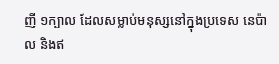ញី ១ក្បាល ដែលសម្លាប់មនុស្សនៅក្នុងប្រទេស នេប៉ាល និងឥ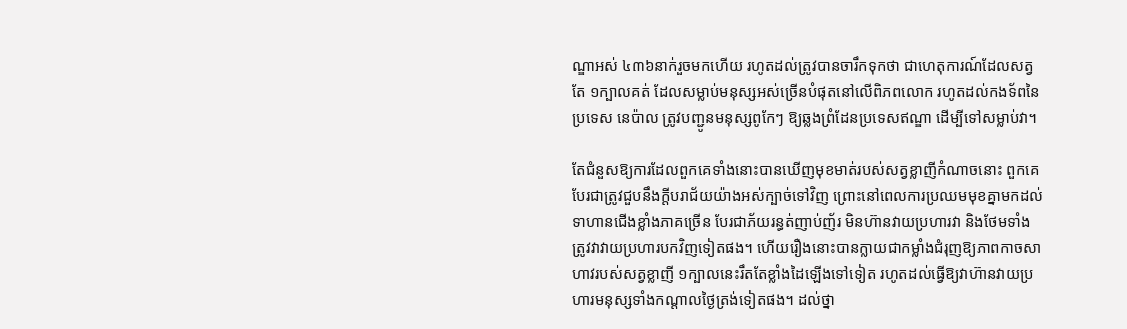ណ្ឌាអស់ ៤៣៦នាក់រួចមកហើយ រហូតដល់ត្រូវបានចារឹកទុកថា ជាហេតុការណ៍ដែលសត្វតែ ១ក្បាលគត់ ដែលសម្លាប់មនុស្សអស់ច្រើនបំផុតនៅលើពិភពលោក រហូតដល់កងទ័ពនៃប្រទេស នេប៉ាល ត្រូវបញ្ជូនមនុស្សពូកែៗ ឱ្យឆ្លងព្រំដែនប្រទេសឥណ្ឌា ដើម្បីទៅសម្លាប់វា។

តែជំនួសឱ្យការដែលពួកគេទាំងនោះបានឃើញមុខមាត់របស់សត្វខ្លាញីកំណាចនោះ ពួកគេបែរជាត្រូវជួបនឹងក្តីបរាជ័យយ៉ាងអស់ក្បាច់ទៅវិញ ព្រោះនៅពេលការប្រឈមមុខគ្នាមកដល់ ទាហានជើងខ្លាំងភាគច្រើន បែរជាភ័យរន្ធត់ញាប់ញ័រ មិនហ៊ានវាយប្រហារវា និងថែមទាំងត្រូវវាវាយប្រហារបកវិញទៀតផង។ ហើយរឿងនោះបានក្លាយជាកម្លាំងជំរុញឱ្យភាពកាចសាហាវរបស់សត្វខ្លាញី ១ក្បាលនេះរឹតតែខ្លាំងដៃឡើងទៅទៀត រហូតដល់ធ្វើឱ្យវាហ៊ានវាយប្រហារមនុស្សទាំងកណ្តាលថ្ងៃត្រង់ទៀតផង។ ដល់ថ្នា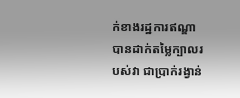ក់ខាងរដ្ឋការឥណ្ឌា បានដាក់តម្លៃក្បាលរបស់វា ជាប្រាក់រង្វាន់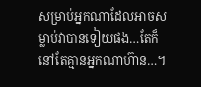សម្រាប់អ្នកណាដែលអាចសម្លាប់វាបានទៀយផង…តែក៏នៅតែគ្មានអ្នកណាហ៊ាន…។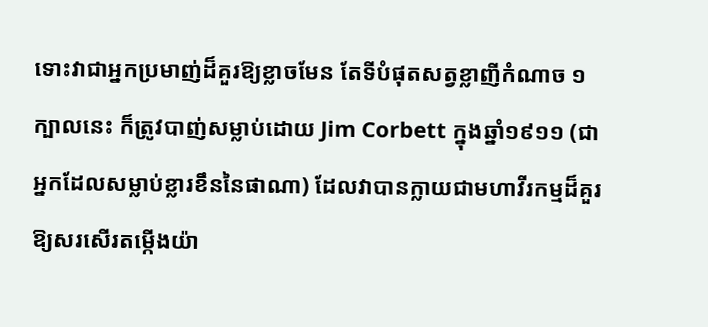ទោះវាជាអ្នកប្រមាញ់ដ៏គួរឱ្យខ្លាចមែន តែទីបំផុតសត្វខ្លាញីកំណាច ១ក្បាលនេះ ក៏ត្រូវបាញ់សម្លាប់ដោយ Jim Corbett ក្នុងឆ្នាំ១៩១១ (ជាអ្នកដែលសម្លាប់ខ្លារខឹននៃផាណា) ដែលវាបានក្លាយជាមហាវីរកម្មដ៏គួរឱ្យសរសើរតម្កើងយ៉ា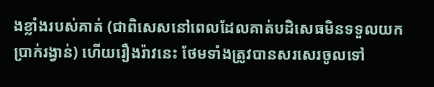ងខ្លាំងរបស់គាត់ (ជាពិសេសនៅពេលដែលគាត់បដិសេធមិនទទួលយកប្រាក់រង្វាន់) ហើយរឿងរ៉ាវនេះ ថែមទាំងត្រូវបានសរសេរចូលទៅ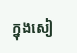ក្នុងសៀ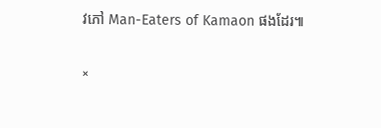វភៅ Man-Eaters of Kamaon ផងដែរ៕

×